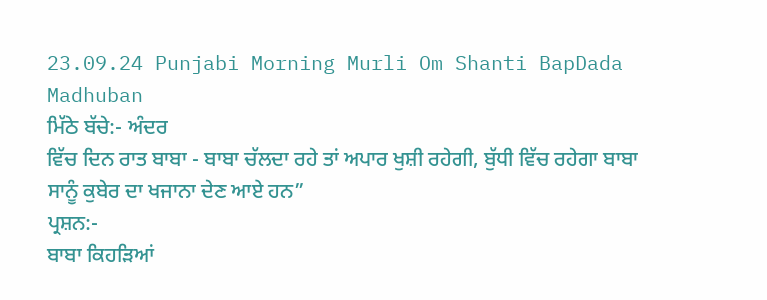23.09.24 Punjabi Morning Murli Om Shanti BapDada Madhuban
ਮਿੱਠੇ ਬੱਚੇ:- ਅੰਦਰ
ਵਿੱਚ ਦਿਨ ਰਾਤ ਬਾਬਾ - ਬਾਬਾ ਚੱਲਦਾ ਰਹੇ ਤਾਂ ਅਪਾਰ ਖੁਸ਼ੀ ਰਹੇਗੀ, ਬੁੱਧੀ ਵਿੱਚ ਰਹੇਗਾ ਬਾਬਾ
ਸਾਨੂੰ ਕੁਬੇਰ ਦਾ ਖਜਾਨਾ ਦੇਣ ਆਏ ਹਨ”
ਪ੍ਰਸ਼ਨ:-
ਬਾਬਾ ਕਿਹੜਿਆਂ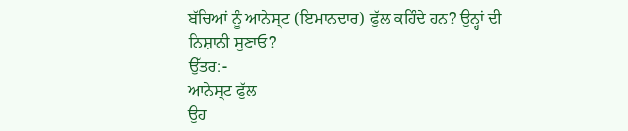ਬੱਚਿਆਂ ਨੂੰ ਆਨੇਸ੍ਟ (ਇਮਾਨਦਾਰ) ਫੁੱਲ ਕਹਿੰਦੇ ਹਨ? ਉਨ੍ਹਾਂ ਦੀ ਨਿਸ਼ਾਨੀ ਸੁਣਾਓ?
ਉੱਤਰ:-
ਆਨੇਸ੍ਟ ਫੁੱਲ
ਉਹ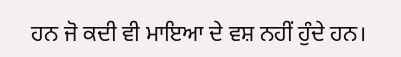ਹਨ ਜੋ ਕਦੀ ਵੀ ਮਾਇਆ ਦੇ ਵਸ਼ ਨਹੀਂ ਹੁੰਦੇ ਹਨ।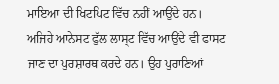ਮਾਇਆ ਦੀ ਖਿਟਪਿਟ ਵਿੱਚ ਨਹੀਂ ਆਉਂਦੇ ਹਨ।
ਅਜਿਹੇ ਆਨੇਸਟ ਫੁੱਲ ਲਾਸ੍ਟ ਵਿੱਚ ਆਉਂਦੇ ਵੀ ਫਾਸਟ ਜਾਣ ਦਾ ਪੁਰਸ਼ਾਰਥ ਕਰਦੇ ਹਨ। ਉਹ ਪੁਰਾਣਿਆਂ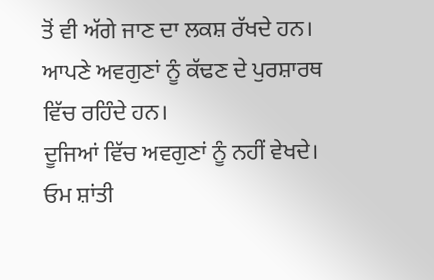ਤੋਂ ਵੀ ਅੱਗੇ ਜਾਣ ਦਾ ਲਕਸ਼ ਰੱਖਦੇ ਹਨ। ਆਪਣੇ ਅਵਗੁਣਾਂ ਨੂੰ ਕੱਢਣ ਦੇ ਪੁਰਸ਼ਾਰਥ ਵਿੱਚ ਰਹਿੰਦੇ ਹਨ।
ਦੂਜਿਆਂ ਵਿੱਚ ਅਵਗੁਣਾਂ ਨੂੰ ਨਹੀਂ ਵੇਖਦੇ।
ਓਮ ਸ਼ਾਂਤੀ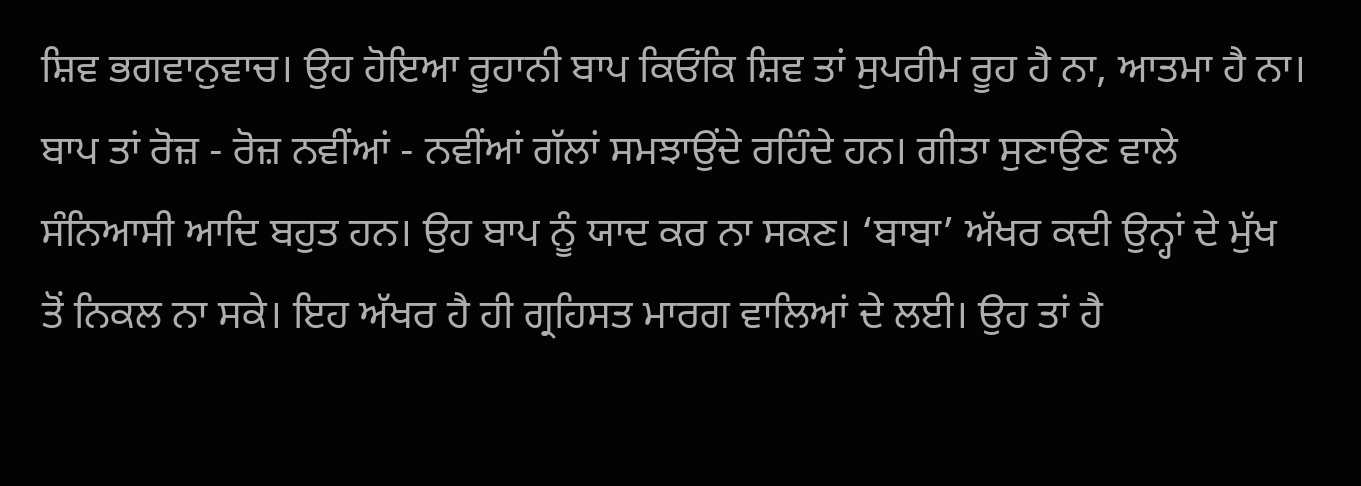ਸ਼ਿਵ ਭਗਵਾਨੁਵਾਚ। ਉਹ ਹੋਇਆ ਰੂਹਾਨੀ ਬਾਪ ਕਿਓਂਕਿ ਸ਼ਿਵ ਤਾਂ ਸੁਪਰੀਮ ਰੂਹ ਹੈ ਨਾ, ਆਤਮਾ ਹੈ ਨਾ।
ਬਾਪ ਤਾਂ ਰੋਜ਼ - ਰੋਜ਼ ਨਵੀਂਆਂ - ਨਵੀਂਆਂ ਗੱਲਾਂ ਸਮਝਾਉਂਦੇ ਰਹਿੰਦੇ ਹਨ। ਗੀਤਾ ਸੁਣਾਉਣ ਵਾਲੇ
ਸੰਨਿਆਸੀ ਆਦਿ ਬਹੁਤ ਹਨ। ਉਹ ਬਾਪ ਨੂੰ ਯਾਦ ਕਰ ਨਾ ਸਕਣ। ‘ਬਾਬਾ’ ਅੱਖਰ ਕਦੀ ਉਨ੍ਹਾਂ ਦੇ ਮੁੱਖ
ਤੋਂ ਨਿਕਲ ਨਾ ਸਕੇ। ਇਹ ਅੱਖਰ ਹੈ ਹੀ ਗ੍ਰਹਿਸਤ ਮਾਰਗ ਵਾਲਿਆਂ ਦੇ ਲਈ। ਉਹ ਤਾਂ ਹੈ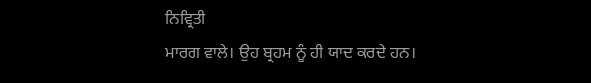ਨਿਵ੍ਰਿਤੀ
ਮਾਰਗ ਵਾਲੇ। ਉਹ ਬ੍ਰਹਮ ਨੂੰ ਹੀ ਯਾਦ ਕਰਦੇ ਹਨ।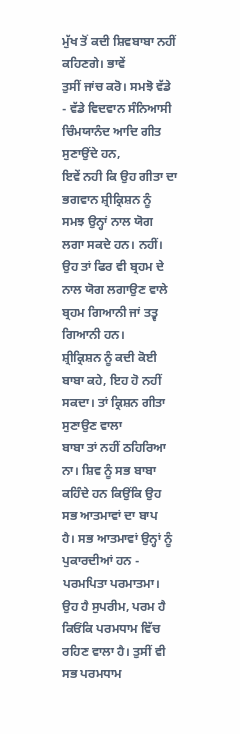ਮੁੱਖ ਤੋਂ ਕਦੀ ਸ਼ਿਵਬਾਬਾ ਨਹੀਂ ਕਹਿਣਗੇ। ਭਾਵੇਂ
ਤੁਸੀਂ ਜਾਂਚ ਕਰੋ। ਸਮਝੋ ਵੱਡੇ - ਵੱਡੇ ਵਿਦਵਾਨ ਸੰਨਿਆਸੀ ਚਿੰਮਯਾਨੰਦ ਆਦਿ ਗੀਤ ਸੁਣਾਉਂਦੇ ਹਨ,
ਇਵੇਂ ਨਹੀ ਕਿ ਉਹ ਗੀਤਾ ਦਾ ਭਗਵਾਨ ਸ਼੍ਰੀਕ੍ਰਿਸ਼ਨ ਨੂੰ ਸਮਝ ਉਨ੍ਹਾਂ ਨਾਲ ਯੋਗ ਲਗਾ ਸਕਦੇ ਹਨ। ਨਹੀਂ।
ਉਹ ਤਾਂ ਫਿਰ ਵੀ ਬ੍ਰਹਮ ਦੇ ਨਾਲ ਯੋਗ ਲਗਾਉਣ ਵਾਲੇ ਬ੍ਰਹਮ ਗਿਆਨੀ ਜਾਂ ਤਤ੍ਵ ਗਿਆਨੀ ਹਨ।
ਸ਼੍ਰੀਕ੍ਰਿਸ਼ਨ ਨੂੰ ਕਦੀ ਕੋਈ ਬਾਬਾ ਕਹੇ, ਇਹ ਹੋ ਨਹੀਂ ਸਕਦਾ। ਤਾਂ ਕ੍ਰਿਸ਼ਨ ਗੀਤਾ ਸੁਣਾਉਣ ਵਾਲਾ
ਬਾਬਾ ਤਾਂ ਨਹੀਂ ਠਹਿਰਿਆ ਨਾ। ਸ਼ਿਵ ਨੂੰ ਸਭ ਬਾਬਾ ਕਹਿੰਦੇ ਹਨ ਕਿਉਂਕਿ ਉਹ ਸਭ ਆਤਮਾਵਾਂ ਦਾ ਬਾਪ
ਹੈ। ਸਭ ਆਤਮਾਵਾਂ ਉਨ੍ਹਾਂ ਨੂੰ ਪੁਕਾਰਦੀਆਂ ਹਨ - ਪਰਮਪਿਤਾ ਪਰਮਾਤਮਾ। ਉਹ ਹੈ ਸੁਪਰੀਮ, ਪਰਮ ਹੈ
ਕਿਓਂਕਿ ਪਰਮਧਾਮ ਵਿੱਚ ਰਹਿਣ ਵਾਲਾ ਹੈ। ਤੁਸੀਂ ਵੀ ਸਭ ਪਰਮਧਾਮ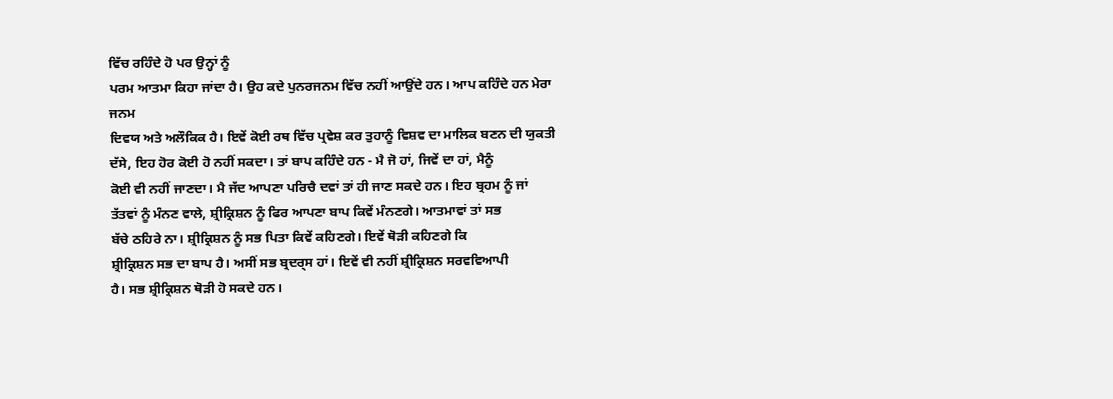ਵਿੱਚ ਰਹਿੰਦੇ ਹੋ ਪਰ ਉਨ੍ਹਾਂ ਨੂੰ
ਪਰਮ ਆਤਮਾ ਕਿਹਾ ਜਾਂਦਾ ਹੈ। ਉਹ ਕਦੇ ਪੁਨਰਜਨਮ ਵਿੱਚ ਨਹੀਂ ਆਉਂਦੇ ਹਨ। ਆਪ ਕਹਿੰਦੇ ਹਨ ਮੇਰਾ ਜਨਮ
ਦਿਵਯ ਅਤੇ ਅਲੌਕਿਕ ਹੈ। ਇਵੇਂ ਕੋਈ ਰਥ ਵਿੱਚ ਪ੍ਰਵੇਸ਼ ਕਰ ਤੁਹਾਨੂੰ ਵਿਸ਼ਵ ਦਾ ਮਾਲਿਕ ਬਣਨ ਦੀ ਯੁਕਤੀ
ਦੱਸੇ, ਇਹ ਹੋਰ ਕੋਈ ਹੋ ਨਹੀਂ ਸਕਦਾ। ਤਾਂ ਬਾਪ ਕਹਿੰਦੇ ਹਨ - ਮੈ ਜੋ ਹਾਂ, ਜਿਵੇਂ ਦਾ ਹਾਂ, ਮੈਨੂੰ
ਕੋਈ ਵੀ ਨਹੀਂ ਜਾਣਦਾ। ਮੈ ਜੱਦ ਆਪਣਾ ਪਰਿਚੈ ਦਵਾਂ ਤਾਂ ਹੀ ਜਾਣ ਸਕਦੇ ਹਨ। ਇਹ ਬ੍ਰਹਮ ਨੂੰ ਜਾਂ
ਤੱਤਵਾਂ ਨੂੰ ਮੰਨਣ ਵਾਲੇ, ਸ਼੍ਰੀਕ੍ਰਿਸ਼ਨ ਨੂੰ ਫਿਰ ਆਪਣਾ ਬਾਪ ਕਿਵੇਂ ਮੰਨਣਗੇ। ਆਤਮਾਵਾਂ ਤਾਂ ਸਭ
ਬੱਚੇ ਠਹਿਰੇ ਨਾ। ਸ਼੍ਰੀਕ੍ਰਿਸ਼ਨ ਨੂੰ ਸਭ ਪਿਤਾ ਕਿਵੇਂ ਕਹਿਣਗੇ। ਇਵੇਂ ਥੋੜੀ ਕਹਿਣਗੇ ਕਿ
ਸ਼੍ਰੀਕ੍ਰਿਸ਼ਨ ਸਭ ਦਾ ਬਾਪ ਹੈ। ਅਸੀਂ ਸਭ ਬ੍ਰਦਰ੍ਸ ਹਾਂ। ਇਵੇਂ ਵੀ ਨਹੀਂ ਸ਼੍ਰੀਕ੍ਰਿਸ਼ਨ ਸਰਵਵਿਆਪੀ
ਹੈ। ਸਭ ਸ਼੍ਰੀਕ੍ਰਿਸ਼ਨ ਥੋੜੀ ਹੋ ਸਕਦੇ ਹਨ।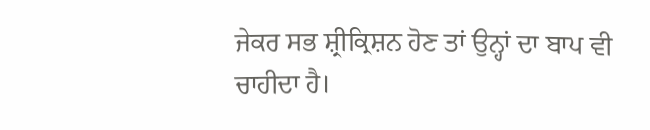ਜੇਕਰ ਸਭ ਸ਼੍ਰੀਕ੍ਰਿਸ਼ਨ ਹੋਣ ਤਾਂ ਉਨ੍ਹਾਂ ਦਾ ਬਾਪ ਵੀ
ਚਾਹੀਦਾ ਹੈ।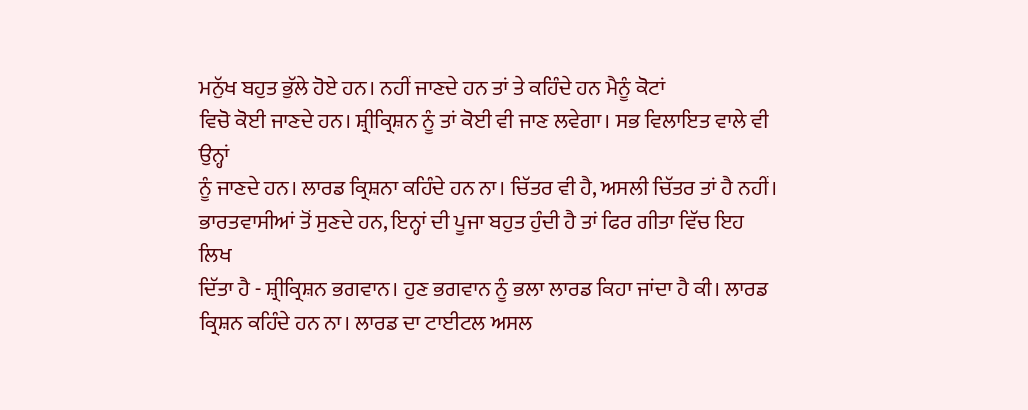ਮਨੁੱਖ ਬਹੁਤ ਭੁੱਲੇ ਹੋਏ ਹਨ। ਨਹੀਂ ਜਾਣਦੇ ਹਨ ਤਾਂ ਤੇ ਕਹਿੰਦੇ ਹਨ ਮੈਨੂੰ ਕੋਟਾਂ
ਵਿਚੋ ਕੋਈ ਜਾਣਦੇ ਹਨ। ਸ਼੍ਰੀਕ੍ਰਿਸ਼ਨ ਨੂੰ ਤਾਂ ਕੋਈ ਵੀ ਜਾਣ ਲਵੇਗਾ। ਸਭ ਵਿਲਾਇਤ ਵਾਲੇ ਵੀ ਉਨ੍ਹਾਂ
ਨੂੰ ਜਾਣਦੇ ਹਨ। ਲਾਰਡ ਕ੍ਰਿਸ਼ਨਾ ਕਹਿੰਦੇ ਹਨ ਨਾ। ਚਿੱਤਰ ਵੀ ਹੈ, ਅਸਲੀ ਚਿੱਤਰ ਤਾਂ ਹੈ ਨਹੀਂ।
ਭਾਰਤਵਾਸੀਆਂ ਤੋਂ ਸੁਣਦੇ ਹਨ, ਇਨ੍ਹਾਂ ਦੀ ਪੂਜਾ ਬਹੁਤ ਹੁੰਦੀ ਹੈ ਤਾਂ ਫਿਰ ਗੀਤਾ ਵਿੱਚ ਇਹ ਲਿਖ
ਦਿੱਤਾ ਹੈ - ਸ਼੍ਰੀਕ੍ਰਿਸ਼ਨ ਭਗਵਾਨ। ਹੁਣ ਭਗਵਾਨ ਨੂੰ ਭਲਾ ਲਾਰਡ ਕਿਹਾ ਜਾਂਦਾ ਹੈ ਕੀ। ਲਾਰਡ
ਕ੍ਰਿਸ਼ਨ ਕਹਿੰਦੇ ਹਨ ਨਾ। ਲਾਰਡ ਦਾ ਟਾਈਟਲ ਅਸਲ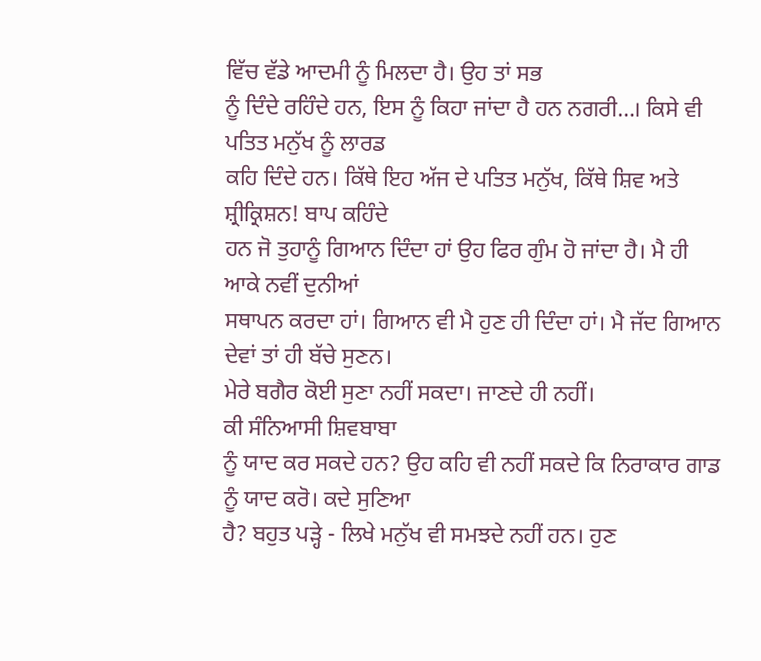ਵਿੱਚ ਵੱਡੇ ਆਦਮੀ ਨੂੰ ਮਿਲਦਾ ਹੈ। ਉਹ ਤਾਂ ਸਭ
ਨੂੰ ਦਿੰਦੇ ਰਹਿੰਦੇ ਹਨ, ਇਸ ਨੂੰ ਕਿਹਾ ਜਾਂਦਾ ਹੈ ਹਨ ਨਗਰੀ…। ਕਿਸੇ ਵੀ ਪਤਿਤ ਮਨੁੱਖ ਨੂੰ ਲਾਰਡ
ਕਹਿ ਦਿੰਦੇ ਹਨ। ਕਿੱਥੇ ਇਹ ਅੱਜ ਦੇ ਪਤਿਤ ਮਨੁੱਖ, ਕਿੱਥੇ ਸ਼ਿਵ ਅਤੇ ਸ਼੍ਰੀਕ੍ਰਿਸ਼ਨ! ਬਾਪ ਕਹਿੰਦੇ
ਹਨ ਜੋ ਤੁਹਾਨੂੰ ਗਿਆਨ ਦਿੰਦਾ ਹਾਂ ਉਹ ਫਿਰ ਗੁੰਮ ਹੋ ਜਾਂਦਾ ਹੈ। ਮੈ ਹੀ ਆਕੇ ਨਵੀਂ ਦੁਨੀਆਂ
ਸਥਾਪਨ ਕਰਦਾ ਹਾਂ। ਗਿਆਨ ਵੀ ਮੈ ਹੁਣ ਹੀ ਦਿੰਦਾ ਹਾਂ। ਮੈ ਜੱਦ ਗਿਆਨ ਦੇਵਾਂ ਤਾਂ ਹੀ ਬੱਚੇ ਸੁਣਨ।
ਮੇਰੇ ਬਗੈਰ ਕੋਈ ਸੁਣਾ ਨਹੀਂ ਸਕਦਾ। ਜਾਣਦੇ ਹੀ ਨਹੀਂ।
ਕੀ ਸੰਨਿਆਸੀ ਸ਼ਿਵਬਾਬਾ
ਨੂੰ ਯਾਦ ਕਰ ਸਕਦੇ ਹਨ? ਉਹ ਕਹਿ ਵੀ ਨਹੀਂ ਸਕਦੇ ਕਿ ਨਿਰਾਕਾਰ ਗਾਡ ਨੂੰ ਯਾਦ ਕਰੋ। ਕਦੇ ਸੁਣਿਆ
ਹੈ? ਬਹੁਤ ਪੜ੍ਹੇ - ਲਿਖੇ ਮਨੁੱਖ ਵੀ ਸਮਝਦੇ ਨਹੀਂ ਹਨ। ਹੁਣ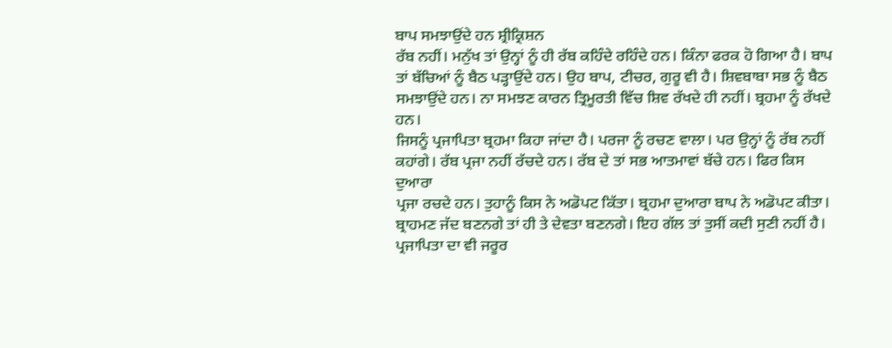ਬਾਪ ਸਮਝਾਉਂਦੇ ਹਨ ਸ਼੍ਰੀਕ੍ਰਿਸ਼ਨ
ਰੱਬ ਨਹੀਂ। ਮਨੁੱਖ ਤਾਂ ਉਨ੍ਹਾਂ ਨੂੰ ਹੀ ਰੱਬ ਕਹਿੰਦੇ ਰਹਿੰਦੇ ਹਨ। ਕਿੰਨਾ ਫਰਕ ਹੋ ਗਿਆ ਹੈ। ਬਾਪ
ਤਾਂ ਬੱਚਿਆਂ ਨੂੰ ਬੈਠ ਪੜ੍ਹਾਉਂਦੇ ਹਨ। ਉਹ ਬਾਪ, ਟੀਚਰ, ਗੁਰੂ ਵੀ ਹੈ। ਸ਼ਿਵਬਾਬਾ ਸਭ ਨੂੰ ਬੈਠ
ਸਮਝਾਉਂਦੇ ਹਨ। ਨਾ ਸਮਝਣ ਕਾਰਨ ਤ੍ਰਿਮੂਰਤੀ ਵਿੱਚ ਸ਼ਿਵ ਰੱਖਦੇ ਹੀ ਨਹੀਂ। ਬ੍ਰਹਮਾ ਨੂੰ ਰੱਖਦੇ ਹਨ।
ਜਿਸਨੂੰ ਪ੍ਰਜਾਪਿਤਾ ਬ੍ਰਹਮਾ ਕਿਹਾ ਜਾਂਦਾ ਹੈ। ਪਰਜਾ ਨੂੰ ਰਚਣ ਵਾਲਾ। ਪਰ ਉਨ੍ਹਾਂ ਨੂੰ ਰੱਬ ਨਹੀਂ
ਕਹਾਂਗੇ। ਰੱਬ ਪ੍ਰਜਾ ਨਹੀਂ ਰੱਚਦੇ ਹਨ। ਰੱਬ ਦੇ ਤਾਂ ਸਭ ਆਤਮਾਵਾਂ ਬੱਚੇ ਹਨ। ਫਿਰ ਕਿਸ ਦੁਆਰਾ
ਪ੍ਰਜਾ ਰਚਦੇ ਹਨ। ਤੁਹਾਨੂੰ ਕਿਸ ਨੇ ਅਡੋਪਟ ਕਿੱਤਾ। ਬ੍ਰਹਮਾ ਦੁਆਰਾ ਬਾਪ ਨੇ ਅਡੋਪਟ ਕੀਤਾ।
ਬ੍ਰਾਹਮਣ ਜੱਦ ਬਣਨਗੇ ਤਾਂ ਹੀ ਤੇ ਦੇਵਤਾ ਬਣਨਗੇ। ਇਹ ਗੱਲ ਤਾਂ ਤੁਸੀਂ ਕਦੀ ਸੁਣੀ ਨਹੀਂ ਹੈ।
ਪ੍ਰਜਾਪਿਤਾ ਦਾ ਵੀ ਜਰੂਰ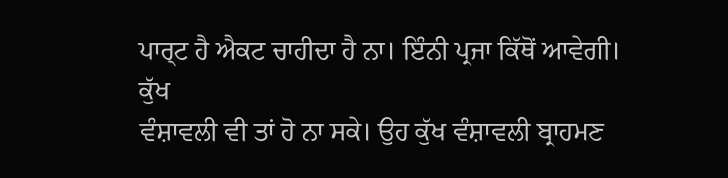ਪਾਰ੍ਟ ਹੈ ਐਕਟ ਚਾਹੀਦਾ ਹੈ ਨਾ। ਇੰਨੀ ਪ੍ਰਜਾ ਕਿੱਥੋਂ ਆਵੇਗੀ। ਕੁੱਖ
ਵੰਸ਼ਾਵਲੀ ਵੀ ਤਾਂ ਹੋ ਨਾ ਸਕੇ। ਉਹ ਕੁੱਖ ਵੰਸ਼ਾਵਲੀ ਬ੍ਰਾਹਮਣ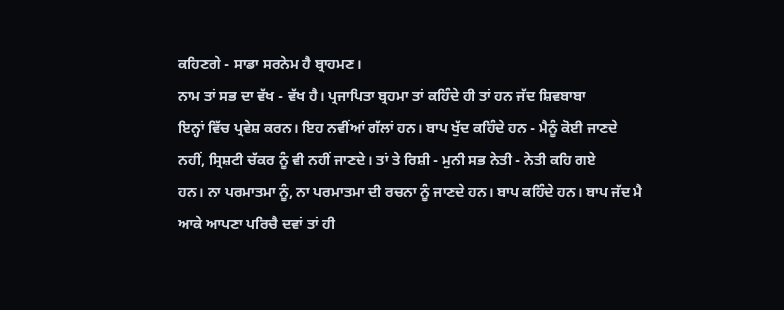ਕਹਿਣਗੇ - ਸਾਡਾ ਸਰਨੇਮ ਹੈ ਬ੍ਰਾਹਮਣ।
ਨਾਮ ਤਾਂ ਸਭ ਦਾ ਵੱਖ - ਵੱਖ ਹੈ। ਪ੍ਰਜਾਪਿਤਾ ਬ੍ਰਹਮਾ ਤਾਂ ਕਹਿੰਦੇ ਹੀ ਤਾਂ ਹਨ ਜੱਦ ਸ਼ਿਵਬਾਬਾ
ਇਨ੍ਹਾਂ ਵਿੱਚ ਪ੍ਰਵੇਸ਼ ਕਰਨ। ਇਹ ਨਵੀਂਆਂ ਗੱਲਾਂ ਹਨ। ਬਾਪ ਖੁੱਦ ਕਹਿੰਦੇ ਹਨ - ਮੈਨੂੰ ਕੋਈ ਜਾਣਦੇ
ਨਹੀਂ, ਸ੍ਰਿਸ਼ਟੀ ਚੱਕਰ ਨੂੰ ਵੀ ਨਹੀਂ ਜਾਣਦੇ। ਤਾਂ ਤੇ ਰਿਸ਼ੀ - ਮੁਨੀ ਸਭ ਨੇਤੀ - ਨੇਤੀ ਕਹਿ ਗਏ
ਹਨ। ਨਾ ਪਰਮਾਤਮਾ ਨੂੰ, ਨਾ ਪਰਮਾਤਮਾ ਦੀ ਰਚਨਾ ਨੂੰ ਜਾਣਦੇ ਹਨ। ਬਾਪ ਕਹਿੰਦੇ ਹਨ। ਬਾਪ ਜੱਦ ਮੈ
ਆਕੇ ਆਪਣਾ ਪਰਿਚੈ ਦਵਾਂ ਤਾਂ ਹੀ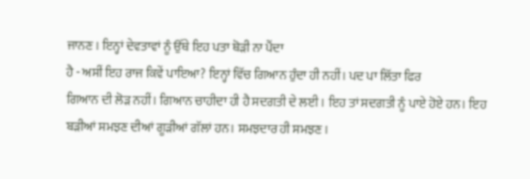ਜਾਨਣ। ਇਨ੍ਹਾਂ ਦੇਵਤਾਵਾਂ ਨੂੰ ਉੱਥੇ ਇਹ ਪਤਾ ਥੋੜੀ ਨਾ ਪੈਂਦਾ
ਹੈ - ਅਸੀਂ ਇਹ ਰਾਜ ਕਿਵੇਂ ਪਾਇਆ? ਇਨ੍ਹਾਂ ਵਿੱਚ ਗਿਆਨ ਹੁੰਦਾ ਹੀ ਨਹੀਂ। ਪਦ ਪਾ ਲਿੱਤਾ ਫਿਰ
ਗਿਆਨ ਦੀ ਲੋੜ ਨਹੀਂ। ਗਿਆਨ ਚਾਹੀਦਾ ਹੀ ਹੈ ਸਦਗਤੀ ਦੇ ਲਈ। ਇਹ ਤਾਂ ਸਦਗਤੀ ਨੂੰ ਪਾਏ ਹੋਏ ਹਨ। ਇਹ
ਬੜੀਆਂ ਸਮਝਣ ਦੀਆਂ ਗੂੜੀਆਂ ਗੱਲਾਂ ਹਨ। ਸਮਝਦਾਰ ਹੀ ਸਮਝਣ।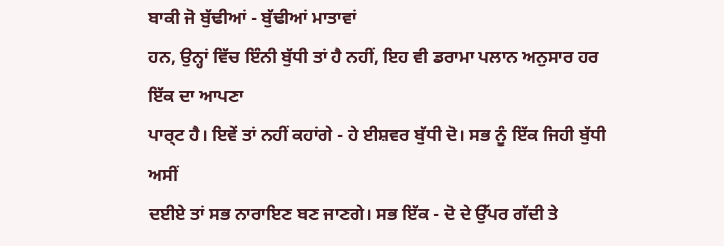ਬਾਕੀ ਜੋ ਬੁੱਢੀਆਂ - ਬੁੱਢੀਆਂ ਮਾਤਾਵਾਂ
ਹਨ, ਉਨ੍ਹਾਂ ਵਿੱਚ ਇੰਨੀ ਬੁੱਧੀ ਤਾਂ ਹੈ ਨਹੀਂ, ਇਹ ਵੀ ਡਰਾਮਾ ਪਲਾਨ ਅਨੁਸਾਰ ਹਰ ਇੱਕ ਦਾ ਆਪਣਾ
ਪਾਰ੍ਟ ਹੈ। ਇਵੇਂ ਤਾਂ ਨਹੀਂ ਕਹਾਂਗੇ - ਹੇ ਈਸ਼ਵਰ ਬੁੱਧੀ ਦੋ। ਸਭ ਨੂੰ ਇੱਕ ਜਿਹੀ ਬੁੱਧੀ ਅਸੀਂ
ਦਈਏ ਤਾਂ ਸਭ ਨਾਰਾਇਣ ਬਣ ਜਾਣਗੇ। ਸਭ ਇੱਕ - ਦੋ ਦੇ ਉੱਪਰ ਗੱਦੀ ਤੇ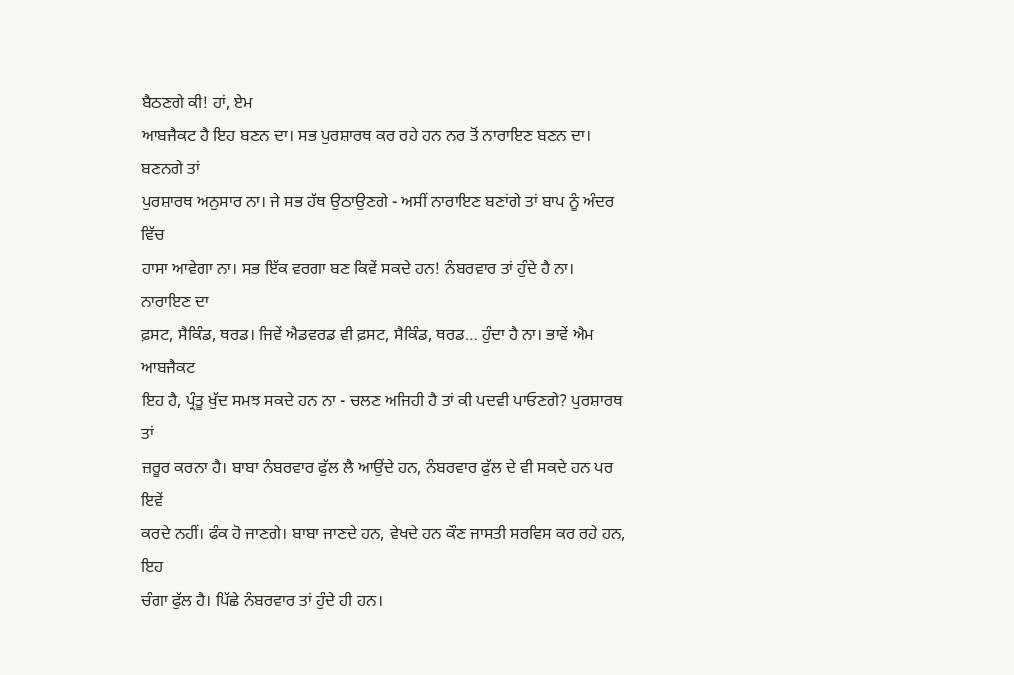ਬੈਠਣਗੇ ਕੀ! ਹਾਂ, ਏਮ
ਆਬਜੈਕਟ ਹੈ ਇਹ ਬਣਨ ਦਾ। ਸਭ ਪੁਰਸ਼ਾਰਥ ਕਰ ਰਹੇ ਹਨ ਨਰ ਤੋਂ ਨਾਰਾਇਣ ਬਣਨ ਦਾ। ਬਣਨਗੇ ਤਾਂ
ਪੁਰਸ਼ਾਰਥ ਅਨੁਸਾਰ ਨਾ। ਜੇ ਸਭ ਹੱਥ ਉਠਾਉਣਗੇ - ਅਸੀਂ ਨਾਰਾਇਣ ਬਣਾਂਗੇ ਤਾਂ ਬਾਪ ਨੂੰ ਅੰਦਰ ਵਿੱਚ
ਹਾਸਾ ਆਵੇਗਾ ਨਾ। ਸਭ ਇੱਕ ਵਰਗਾ ਬਣ ਕਿਵੇਂ ਸਕਦੇ ਹਨ! ਨੰਬਰਵਾਰ ਤਾਂ ਹੁੰਦੇ ਹੈ ਨਾ। ਨਾਰਾਇਣ ਦਾ
ਫ਼ਸਟ, ਸੈਕਿੰਡ, ਥਰਡ। ਜਿਵੇਂ ਐਡਵਰਡ ਵੀ ਫ਼ਸਟ, ਸੈਕਿੰਡ, ਥਰਡ… ਹੁੰਦਾ ਹੈ ਨਾ। ਭਾਵੇਂ ਐਮ ਆਬਜੈਕਟ
ਇਹ ਹੈ, ਪ੍ਰੰਤੂ ਖੁੱਦ ਸਮਝ ਸਕਦੇ ਹਨ ਨਾ - ਚਲਣ ਅਜਿਹੀ ਹੈ ਤਾਂ ਕੀ ਪਦਵੀ ਪਾਓਣਗੇ? ਪੁਰਸ਼ਾਰਥ ਤਾਂ
ਜ਼ਰੂਰ ਕਰਨਾ ਹੈ। ਬਾਬਾ ਨੰਬਰਵਾਰ ਫੁੱਲ ਲੈ ਆਉਂਦੇ ਹਨ, ਨੰਬਰਵਾਰ ਫੁੱਲ ਦੇ ਵੀ ਸਕਦੇ ਹਨ ਪਰ ਇਵੇਂ
ਕਰਦੇ ਨਹੀਂ। ਫੰਕ ਹੋ ਜਾਣਗੇ। ਬਾਬਾ ਜਾਣਦੇ ਹਨ, ਵੇਖਦੇ ਹਨ ਕੌਣ ਜਾਸਤੀ ਸਰਵਿਸ ਕਰ ਰਹੇ ਹਨ, ਇਹ
ਚੰਗਾ ਫੁੱਲ ਹੈ। ਪਿੱਛੇ ਨੰਬਰਵਾਰ ਤਾਂ ਹੁੰਦੇ ਹੀ ਹਨ।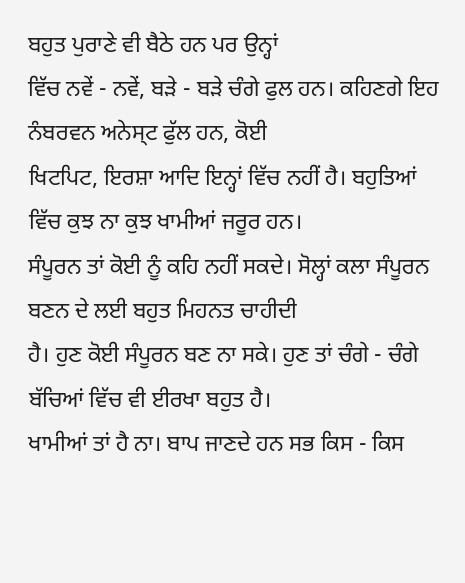ਬਹੁਤ ਪੁਰਾਣੇ ਵੀ ਬੈਠੇ ਹਨ ਪਰ ਉਨ੍ਹਾਂ
ਵਿੱਚ ਨਵੇਂ - ਨਵੇਂ, ਬੜੇ - ਬੜੇ ਚੰਗੇ ਫੁਲ ਹਨ। ਕਹਿਣਗੇ ਇਹ ਨੰਬਰਵਨ ਅਨੇਸ੍ਟ ਫੁੱਲ ਹਨ, ਕੋਈ
ਖਿਟਪਿਟ, ਇਰਸ਼ਾ ਆਦਿ ਇਨ੍ਹਾਂ ਵਿੱਚ ਨਹੀਂ ਹੈ। ਬਹੁਤਿਆਂ ਵਿੱਚ ਕੁਝ ਨਾ ਕੁਝ ਖਾਮੀਆਂ ਜਰੂਰ ਹਨ।
ਸੰਪੂਰਨ ਤਾਂ ਕੋਈ ਨੂੰ ਕਹਿ ਨਹੀਂ ਸਕਦੇ। ਸੋਲ੍ਹਾਂ ਕਲਾ ਸੰਪੂਰਨ ਬਣਨ ਦੇ ਲਈ ਬਹੁਤ ਮਿਹਨਤ ਚਾਹੀਦੀ
ਹੈ। ਹੁਣ ਕੋਈ ਸੰਪੂਰਨ ਬਣ ਨਾ ਸਕੇ। ਹੁਣ ਤਾਂ ਚੰਗੇ - ਚੰਗੇ ਬੱਚਿਆਂ ਵਿੱਚ ਵੀ ਈਰਖਾ ਬਹੁਤ ਹੈ।
ਖਾਮੀਆਂ ਤਾਂ ਹੈ ਨਾ। ਬਾਪ ਜਾਣਦੇ ਹਨ ਸਭ ਕਿਸ - ਕਿਸ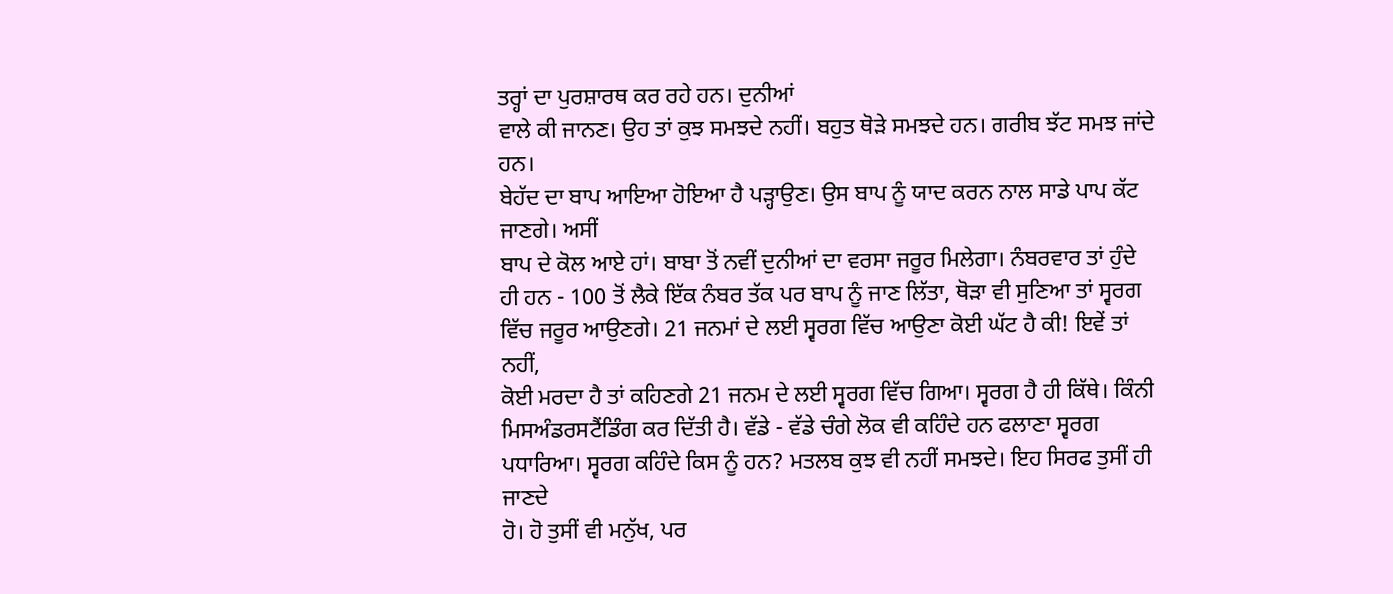ਤਰ੍ਹਾਂ ਦਾ ਪੁਰਸ਼ਾਰਥ ਕਰ ਰਹੇ ਹਨ। ਦੁਨੀਆਂ
ਵਾਲੇ ਕੀ ਜਾਨਣ। ਉਹ ਤਾਂ ਕੁਝ ਸਮਝਦੇ ਨਹੀਂ। ਬਹੁਤ ਥੋੜੇ ਸਮਝਦੇ ਹਨ। ਗਰੀਬ ਝੱਟ ਸਮਝ ਜਾਂਦੇ ਹਨ।
ਬੇਹੱਦ ਦਾ ਬਾਪ ਆਇਆ ਹੋਇਆ ਹੈ ਪੜ੍ਹਾਉਣ। ਉਸ ਬਾਪ ਨੂੰ ਯਾਦ ਕਰਨ ਨਾਲ ਸਾਡੇ ਪਾਪ ਕੱਟ ਜਾਣਗੇ। ਅਸੀਂ
ਬਾਪ ਦੇ ਕੋਲ ਆਏ ਹਾਂ। ਬਾਬਾ ਤੋਂ ਨਵੀਂ ਦੁਨੀਆਂ ਦਾ ਵਰਸਾ ਜਰੂਰ ਮਿਲੇਗਾ। ਨੰਬਰਵਾਰ ਤਾਂ ਹੁੰਦੇ
ਹੀ ਹਨ - 100 ਤੋਂ ਲੈਕੇ ਇੱਕ ਨੰਬਰ ਤੱਕ ਪਰ ਬਾਪ ਨੂੰ ਜਾਣ ਲਿੱਤਾ, ਥੋੜਾ ਵੀ ਸੁਣਿਆ ਤਾਂ ਸ੍ਵਰਗ
ਵਿੱਚ ਜਰੂਰ ਆਉਣਗੇ। 21 ਜਨਮਾਂ ਦੇ ਲਈ ਸ੍ਵਰਗ ਵਿੱਚ ਆਉਣਾ ਕੋਈ ਘੱਟ ਹੈ ਕੀ! ਇਵੇਂ ਤਾਂ ਨਹੀਂ,
ਕੋਈ ਮਰਦਾ ਹੈ ਤਾਂ ਕਹਿਣਗੇ 21 ਜਨਮ ਦੇ ਲਈ ਸ੍ਵਰਗ ਵਿੱਚ ਗਿਆ। ਸ੍ਵਰਗ ਹੈ ਹੀ ਕਿੱਥੇ। ਕਿੰਨੀ
ਮਿਸਅੰਡਰਸਟੈਂਡਿੰਗ ਕਰ ਦਿੱਤੀ ਹੈ। ਵੱਡੇ - ਵੱਡੇ ਚੰਗੇ ਲੋਕ ਵੀ ਕਹਿੰਦੇ ਹਨ ਫਲਾਣਾ ਸ੍ਵਰਗ
ਪਧਾਰਿਆ। ਸ੍ਵਰਗ ਕਹਿੰਦੇ ਕਿਸ ਨੂੰ ਹਨ? ਮਤਲਬ ਕੁਝ ਵੀ ਨਹੀਂ ਸਮਝਦੇ। ਇਹ ਸਿਰਫ ਤੁਸੀਂ ਹੀ ਜਾਣਦੇ
ਹੋ। ਹੋ ਤੁਸੀਂ ਵੀ ਮਨੁੱਖ, ਪਰ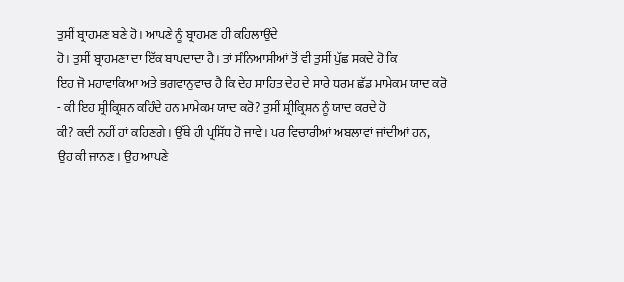ਤੁਸੀਂ ਬ੍ਰਾਹਮਣ ਬਣੇ ਹੋ। ਆਪਣੇ ਨੂੰ ਬ੍ਰਾਹਮਣ ਹੀ ਕਹਿਲਾਉਂਦੇ
ਹੋ। ਤੁਸੀਂ ਬ੍ਰਾਹਮਣਾ ਦਾ ਇੱਕ ਬਾਪਦਾਦਾ ਹੈ। ਤਾਂ ਸੰਨਿਆਸੀਆਂ ਤੋਂ ਵੀ ਤੁਸੀਂ ਪੁੱਛ ਸਕਦੇ ਹੋ ਕਿ
ਇਹ ਜੋ ਮਹਾਵਾਕਿਆ ਅਤੇ ਭਗਵਾਨੁਵਾਚ ਹੈ ਕਿ ਦੇਹ ਸਾਹਿਤ ਦੇਹ ਦੇ ਸਾਰੇ ਧਰਮ ਛੱਡ ਮਾਮੇਕਮ ਯਾਦ ਕਰੋ
- ਕੀ ਇਹ ਸ਼੍ਰੀਕ੍ਰਿਸ਼ਨ ਕਹਿੰਦੇ ਹਨ ਮਾਮੇਕਮ ਯਾਦ ਕਰੋ? ਤੁਸੀਂ ਸ਼੍ਰੀਕ੍ਰਿਸ਼ਨ ਨੂੰ ਯਾਦ ਕਰਦੇ ਹੋ
ਕੀ? ਕਦੀ ਨਹੀਂ ਹਾਂ ਕਹਿਣਗੇ। ਉੱਥੇ ਹੀ ਪ੍ਰਸਿੱਧ ਹੋ ਜਾਵੇ। ਪਰ ਵਿਚਾਰੀਆਂ ਅਬਲਾਵਾਂ ਜਾਂਦੀਆਂ ਹਨ,
ਉਹ ਕੀ ਜਾਨਣ। ਉਹ ਆਪਣੇ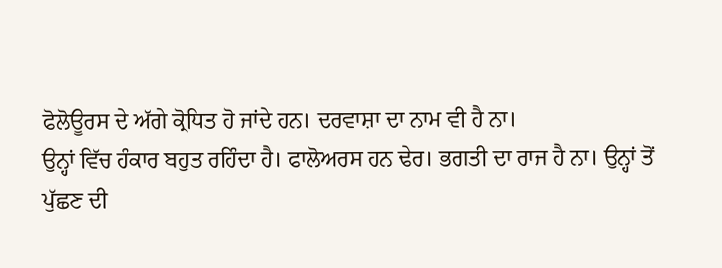ਫੋਲੋਊਰਸ ਦੇ ਅੱਗੇ ਕ੍ਰੋਧਿਤ ਹੋ ਜਾਂਦੇ ਹਨ। ਦਰਵਾਸ਼ਾ ਦਾ ਨਾਮ ਵੀ ਹੈ ਨਾ।
ਉਨ੍ਹਾਂ ਵਿੱਚ ਹੰਕਾਰ ਬਹੁਤ ਰਹਿੰਦਾ ਹੈ। ਫਾਲੋਅਰਸ ਹਨ ਢੇਰ। ਭਗਤੀ ਦਾ ਰਾਜ ਹੈ ਨਾ। ਉਨ੍ਹਾਂ ਤੋਂ
ਪੁੱਛਣ ਦੀ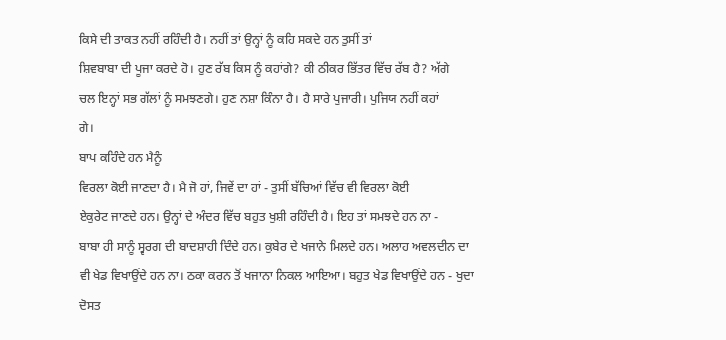ਕਿਸੇ ਦੀ ਤਾਕਤ ਨਹੀਂ ਰਹਿੰਦੀ ਹੈ। ਨਹੀਂ ਤਾਂ ਉਨ੍ਹਾਂ ਨੂੰ ਕਹਿ ਸਕਦੇ ਹਨ ਤੁਸੀਂ ਤਾਂ
ਸ਼ਿਵਬਾਬਾ ਦੀ ਪੂਜਾ ਕਰਦੇ ਹੋ। ਹੁਣ ਰੱਬ ਕਿਸ ਨੂੰ ਕਹਾਂਗੇ? ਕੀ ਠੀਕਰ ਭਿੱਤਰ ਵਿੱਚ ਰੱਬ ਹੈ? ਅੱਗੇ
ਚਲ ਇਨ੍ਹਾਂ ਸਭ ਗੱਲਾਂ ਨੂੰ ਸਮਝਣਗੇ। ਹੁਣ ਨਸ਼ਾ ਕਿੰਨਾ ਹੈ। ਹੈ ਸਾਰੇ ਪੁਜਾਰੀ। ਪੁਜਿਯ ਨਹੀਂ ਕਹਾਂ
ਗੇ।
ਬਾਪ ਕਹਿੰਦੇ ਹਨ ਮੈਨੂੰ
ਵਿਰਲਾ ਕੋਈ ਜਾਣਦਾ ਹੈ। ਮੈ ਜੋ ਹਾਂ, ਜਿਵੇਂ ਦਾ ਹਾਂ - ਤੁਸੀਂ ਬੱਚਿਆਂ ਵਿੱਚ ਵੀ ਵਿਰਲਾ ਕੋਈ
ਏਕੁਰੇਟ ਜਾਣਦੇ ਹਨ। ਉਨ੍ਹਾਂ ਦੇ ਅੰਦਰ ਵਿੱਚ ਬਹੁਤ ਖੁਸ਼ੀ ਰਹਿੰਦੀ ਹੈ। ਇਹ ਤਾਂ ਸਮਝਦੇ ਹਨ ਨਾ -
ਬਾਬਾ ਹੀ ਸਾਨੂੰ ਸ੍ਵਰਗ ਦੀ ਬਾਦਸ਼ਾਹੀ ਦਿੰਦੇ ਹਨ। ਕੁਬੇਰ ਦੇ ਖਜਾਨੇ ਮਿਲਦੇ ਹਨ। ਅਲਾਹ ਅਵਲਦੀਨ ਦਾ
ਵੀ ਖੇਡ ਵਿਖਾਉਂਦੇ ਹਨ ਨਾ। ਠਕਾ ਕਰਨ ਤੋਂ ਖਜਾਨਾ ਨਿਕਲ ਆਇਆ। ਬਹੁਤ ਖੇਡ ਵਿਖਾਉਂਦੇ ਹਨ - ਖੁਦਾ
ਦੋਸਤ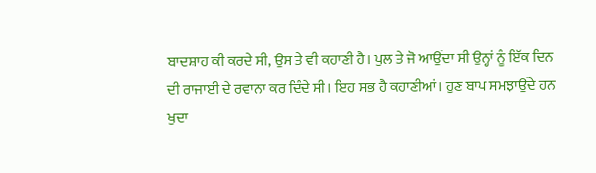ਬਾਦਸ਼ਾਹ ਕੀ ਕਰਦੇ ਸੀ, ਉਸ ਤੇ ਵੀ ਕਹਾਣੀ ਹੈ। ਪੁਲ ਤੇ ਜੋ ਆਉਂਦਾ ਸੀ ਉਨ੍ਹਾਂ ਨੂੰ ਇੱਕ ਦਿਨ
ਦੀ ਰਾਜਾਈ ਦੇ ਰਵਾਨਾ ਕਰ ਦਿੰਦੇ ਸੀ। ਇਹ ਸਭ ਹੈ ਕਹਾਣੀਆਂ। ਹੁਣ ਬਾਪ ਸਮਝਾਉਂਦੇ ਹਨ ਖੁਦਾ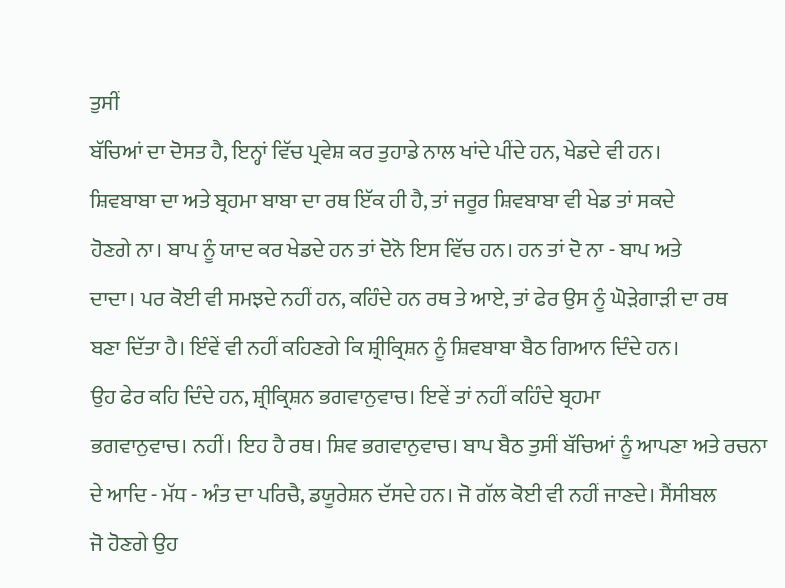ਤੁਸੀਂ
ਬੱਚਿਆਂ ਦਾ ਦੋਸਤ ਹੈ, ਇਨ੍ਹਾਂ ਵਿੱਚ ਪ੍ਰਵੇਸ਼ ਕਰ ਤੁਹਾਡੇ ਨਾਲ ਖਾਂਦੇ ਪੀਂਦੇ ਹਨ, ਖੇਡਦੇ ਵੀ ਹਨ।
ਸ਼ਿਵਬਾਬਾ ਦਾ ਅਤੇ ਬ੍ਰਹਮਾ ਬਾਬਾ ਦਾ ਰਥ ਇੱਕ ਹੀ ਹੈ, ਤਾਂ ਜਰੂਰ ਸ਼ਿਵਬਾਬਾ ਵੀ ਖੇਡ ਤਾਂ ਸਕਦੇ
ਹੋਣਗੇ ਨਾ। ਬਾਪ ਨੂੰ ਯਾਦ ਕਰ ਖੇਡਦੇ ਹਨ ਤਾਂ ਦੋਨੋ ਇਸ ਵਿੱਚ ਹਨ। ਹਨ ਤਾਂ ਦੋ ਨਾ - ਬਾਪ ਅਤੇ
ਦਾਦਾ। ਪਰ ਕੋਈ ਵੀ ਸਮਝਦੇ ਨਹੀਂ ਹਨ, ਕਹਿੰਦੇ ਹਨ ਰਥ ਤੇ ਆਏ, ਤਾਂ ਫੇਰ ਉਸ ਨੂੰ ਘੋੜੇਗਾੜੀ ਦਾ ਰਥ
ਬਣਾ ਦਿੱਤਾ ਹੈ। ਇੰਵੇਂ ਵੀ ਨਹੀਂ ਕਹਿਣਗੇ ਕਿ ਸ਼੍ਰੀਕ੍ਰਿਸ਼ਨ ਨੂੰ ਸ਼ਿਵਬਾਬਾ ਬੈਠ ਗਿਆਨ ਦਿੰਦੇ ਹਨ।
ਉਹ ਫੇਰ ਕਹਿ ਦਿੰਦੇ ਹਨ, ਸ਼੍ਰੀਕ੍ਰਿਸ਼ਨ ਭਗਵਾਨੁਵਾਚ। ਇਵੇਂ ਤਾਂ ਨਹੀਂ ਕਹਿੰਦੇ ਬ੍ਰਹਮਾ
ਭਗਵਾਨੁਵਾਚ। ਨਹੀਂ। ਇਹ ਹੈ ਰਥ। ਸ਼ਿਵ ਭਗਵਾਨੁਵਾਚ। ਬਾਪ ਬੈਠ ਤੁਸੀਂ ਬੱਚਿਆਂ ਨੂੰ ਆਪਣਾ ਅਤੇ ਰਚਨਾ
ਦੇ ਆਦਿ - ਮੱਧ - ਅੰਤ ਦਾ ਪਰਿਚੈ, ਡਯੂਰੇਸ਼ਨ ਦੱਸਦੇ ਹਨ। ਜੋ ਗੱਲ ਕੋਈ ਵੀ ਨਹੀਂ ਜਾਣਦੇ। ਸੈਂਸੀਬਲ
ਜੋ ਹੋਣਗੇ ਉਹ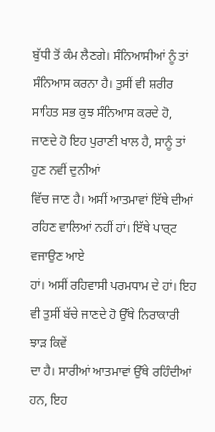ਬੁੱਧੀ ਤੋਂ ਕੰਮ ਲੈਣਗੇ। ਸੰਨਿਆਸੀਆਂ ਨੂੰ ਤਾਂ ਸੰਨਿਆਸ ਕਰਨਾ ਹੈ। ਤੁਸੀਂ ਵੀ ਸ਼ਰੀਰ
ਸਾਹਿਤ ਸਭ ਕੁਝ ਸੰਨਿਆਸ ਕਰਦੇ ਹੋ, ਜਾਣਦੇ ਹੋ ਇਹ ਪੁਰਾਣੀ ਖਾਲ ਹੈ, ਸਾਨੂੰ ਤਾਂ ਹੁਣ ਨਵੀਂ ਦੁਨੀਆਂ
ਵਿੱਚ ਜਾਣ ਹੈ। ਅਸੀਂ ਆਤਮਾਵਾਂ ਇੱਥੇ ਦੀਆਂ ਰਹਿਣ ਵਾਲਿਆਂ ਨਹੀਂ ਹਾਂ। ਇੱਥੇ ਪਾਰ੍ਟ ਵਜਾਉਣ ਆਏ
ਹਾਂ। ਅਸੀਂ ਰਹਿਵਾਸੀ ਪਰਮਧਾਮ ਦੇ ਹਾਂ। ਇਹ ਵੀ ਤੁਸੀਂ ਬੱਚੇ ਜਾਣਦੇ ਹੋ ਉੱਥੇ ਨਿਰਾਕਾਰੀ ਝਾੜ ਕਿਵੇਂ
ਦਾ ਹੈ। ਸਾਰੀਆਂ ਆਤਮਾਵਾਂ ਉੱਥੇ ਰਹਿੰਦੀਆਂ ਹਨ, ਇਹ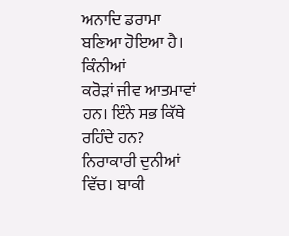ਅਨਾਦਿ ਡਰਾਮਾ ਬਣਿਆ ਹੋਇਆ ਹੈ। ਕਿੰਨੀਆਂ
ਕਰੋੜਾਂ ਜੀਵ ਆਤਮਾਵਾਂ ਹਨ। ਇੰਨੇ ਸਭ ਕਿੱਥੇ ਰਹਿੰਦੇ ਹਨ? ਨਿਰਾਕਾਰੀ ਦੁਨੀਆਂ ਵਿੱਚ। ਬਾਕੀ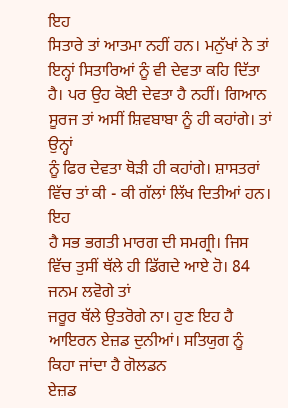ਇਹ
ਸਿਤਾਰੇ ਤਾਂ ਆਤਮਾ ਨਹੀਂ ਹਨ। ਮਨੁੱਖਾਂ ਨੇ ਤਾਂ ਇਨ੍ਹਾਂ ਸਿਤਾਰਿਆਂ ਨੂੰ ਵੀ ਦੇਵਤਾ ਕਹਿ ਦਿੱਤਾ
ਹੈ। ਪਰ ਉਹ ਕੋਈ ਦੇਵਤਾ ਹੈ ਨਹੀਂ। ਗਿਆਨ ਸੂਰਜ ਤਾਂ ਅਸੀਂ ਸ਼ਿਵਬਾਬਾ ਨੂੰ ਹੀ ਕਹਾਂਗੇ। ਤਾਂ ਉਨ੍ਹਾਂ
ਨੂੰ ਫਿਰ ਦੇਵਤਾ ਥੋੜੀ ਹੀ ਕਹਾਂਗੇ। ਸ਼ਾਸਤਰਾਂ ਵਿੱਚ ਤਾਂ ਕੀ - ਕੀ ਗੱਲਾਂ ਲਿੱਖ ਦਿਤੀਆਂ ਹਨ। ਇਹ
ਹੈ ਸਭ ਭਗਤੀ ਮਾਰਗ ਦੀ ਸਮਗ੍ਰੀ। ਜਿਸ ਵਿੱਚ ਤੁਸੀਂ ਥੱਲੇ ਹੀ ਡਿੱਗਦੇ ਆਏ ਹੋ। 84 ਜਨਮ ਲਵੋਗੇ ਤਾਂ
ਜਰੂਰ ਥੱਲੇ ਉਤਰੋਗੇ ਨਾ। ਹੁਣ ਇਹ ਹੈ ਆਇਰਨ ਏਜ਼ਡ ਦੁਨੀਆਂ। ਸਤਿਯੁਗ ਨੂੰ ਕਿਹਾ ਜਾਂਦਾ ਹੈ ਗੋਲਡਨ
ਏਜ਼ਡ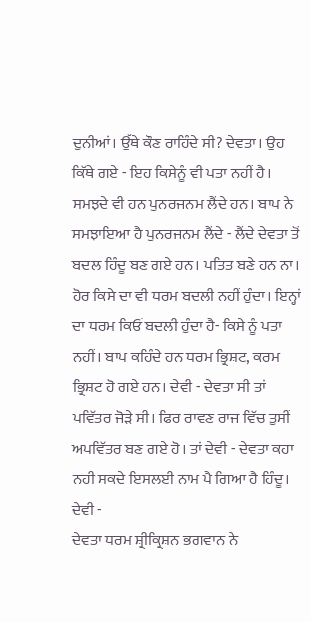ਦੁਨੀਆਂ। ਉੱਥੇ ਕੌਣ ਰਾਹਿੰਦੇ ਸੀ? ਦੇਵਤਾ। ਉਹ ਕਿੱਥੇ ਗਏ - ਇਹ ਕਿਸੇਨੂੰ ਵੀ ਪਤਾ ਨਹੀਂ ਹੈ।
ਸਮਝਦੇ ਵੀ ਹਨ ਪੁਨਰਜਨਮ ਲੈਂਦੇ ਹਨ। ਬਾਪ ਨੇ ਸਮਝਾਇਆ ਹੈ ਪੁਨਰਜਨਮ ਲੈਂਦੇ - ਲੈਂਦੇ ਦੇਵਤਾ ਤੋਂ
ਬਦਲ ਹਿੰਦੂ ਬਣ ਗਏ ਹਨ। ਪਤਿਤ ਬਣੇ ਹਨ ਨਾ। ਹੋਰ ਕਿਸੇ ਦਾ ਵੀ ਧਰਮ ਬਦਲੀ ਨਹੀਂ ਹੁੰਦਾ। ਇਨ੍ਹਾਂ
ਦਾ ਧਰਮ ਕਿਓਂ ਬਦਲੀ ਹੁੰਦਾ ਹੈ- ਕਿਸੇ ਨੂੰ ਪਤਾ ਨਹੀਂ। ਬਾਪ ਕਹਿੰਦੇ ਹਨ ਧਰਮ ਭ੍ਰਿਸ਼ਟ, ਕਰਮ
ਭ੍ਰਿਸ਼ਟ ਹੋ ਗਏ ਹਨ। ਦੇਵੀ - ਦੇਵਤਾ ਸੀ ਤਾਂ ਪਵਿੱਤਰ ਜੋੜੇ ਸੀ। ਫਿਰ ਰਾਵਣ ਰਾਜ ਵਿੱਚ ਤੁਸੀਂ
ਅਪਵਿੱਤਰ ਬਣ ਗਏ ਹੋ। ਤਾਂ ਦੇਵੀ - ਦੇਵਤਾ ਕਹਾ ਨਹੀ ਸਕਦੇ ਇਸਲਈ ਨਾਮ ਪੈ ਗਿਆ ਹੈ ਹਿੰਦੂ। ਦੇਵੀ -
ਦੇਵਤਾ ਧਰਮ ਸ਼੍ਰੀਕ੍ਰਿਸ਼ਨ ਭਗਵਾਨ ਨੇ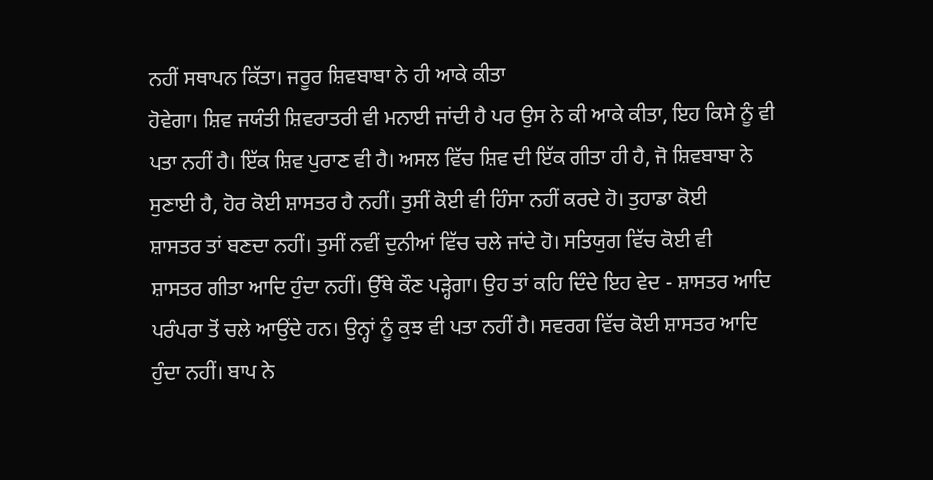ਨਹੀਂ ਸਥਾਪਨ ਕਿੱਤਾ। ਜਰੂਰ ਸ਼ਿਵਬਾਬਾ ਨੇ ਹੀ ਆਕੇ ਕੀਤਾ
ਹੋਵੇਗਾ। ਸ਼ਿਵ ਜਯੰਤੀ ਸ਼ਿਵਰਾਤਰੀ ਵੀ ਮਨਾਈ ਜਾਂਦੀ ਹੈ ਪਰ ਉਸ ਨੇ ਕੀ ਆਕੇ ਕੀਤਾ, ਇਹ ਕਿਸੇ ਨੂੰ ਵੀ
ਪਤਾ ਨਹੀਂ ਹੈ। ਇੱਕ ਸ਼ਿਵ ਪੁਰਾਣ ਵੀ ਹੈ। ਅਸਲ ਵਿੱਚ ਸ਼ਿਵ ਦੀ ਇੱਕ ਗੀਤਾ ਹੀ ਹੈ, ਜੋ ਸ਼ਿਵਬਾਬਾ ਨੇ
ਸੁਣਾਈ ਹੈ, ਹੋਰ ਕੋਈ ਸ਼ਾਸਤਰ ਹੈ ਨਹੀਂ। ਤੁਸੀਂ ਕੋਈ ਵੀ ਹਿੰਸਾ ਨਹੀਂ ਕਰਦੇ ਹੋ। ਤੁਹਾਡਾ ਕੋਈ
ਸ਼ਾਸਤਰ ਤਾਂ ਬਣਦਾ ਨਹੀਂ। ਤੁਸੀਂ ਨਵੀਂ ਦੁਨੀਆਂ ਵਿੱਚ ਚਲੇ ਜਾਂਦੇ ਹੋ। ਸਤਿਯੁਗ ਵਿੱਚ ਕੋਈ ਵੀ
ਸ਼ਾਸਤਰ ਗੀਤਾ ਆਦਿ ਹੁੰਦਾ ਨਹੀਂ। ਉੱਥੇ ਕੌਣ ਪੜ੍ਹੇਗਾ। ਉਹ ਤਾਂ ਕਹਿ ਦਿੰਦੇ ਇਹ ਵੇਦ - ਸ਼ਾਸਤਰ ਆਦਿ
ਪਰੰਪਰਾ ਤੋਂ ਚਲੇ ਆਉਂਦੇ ਹਨ। ਉਨ੍ਹਾਂ ਨੂੰ ਕੁਝ ਵੀ ਪਤਾ ਨਹੀਂ ਹੈ। ਸਵਰਗ ਵਿੱਚ ਕੋਈ ਸ਼ਾਸਤਰ ਆਦਿ
ਹੁੰਦਾ ਨਹੀਂ। ਬਾਪ ਨੇ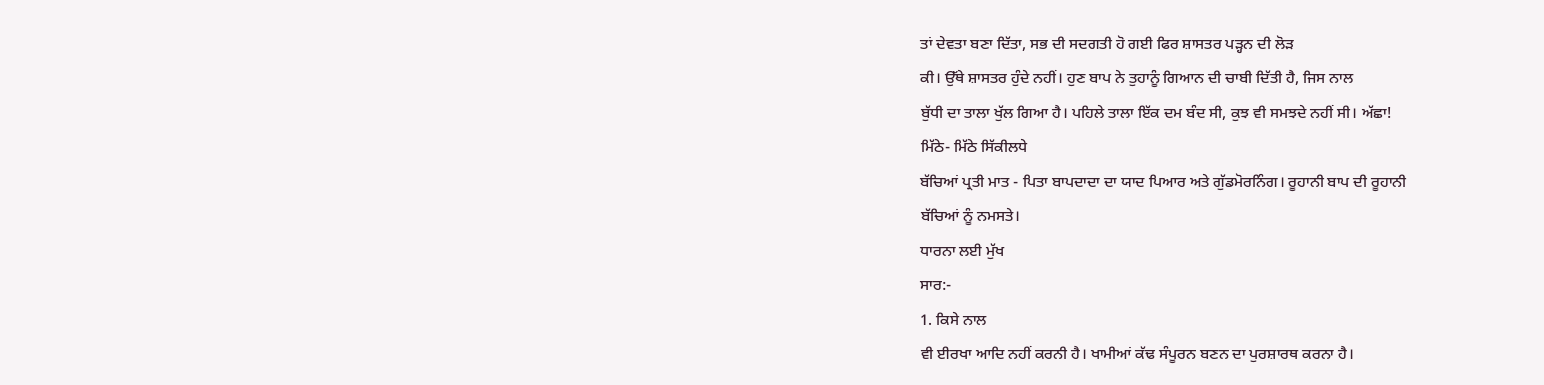ਤਾਂ ਦੇਵਤਾ ਬਣਾ ਦਿੱਤਾ, ਸਭ ਦੀ ਸਦਗਤੀ ਹੋ ਗਈ ਫਿਰ ਸ਼ਾਸਤਰ ਪੜ੍ਹਨ ਦੀ ਲੋੜ
ਕੀ। ਉੱਥੇ ਸ਼ਾਸਤਰ ਹੁੰਦੇ ਨਹੀਂ। ਹੁਣ ਬਾਪ ਨੇ ਤੁਹਾਨੂੰ ਗਿਆਨ ਦੀ ਚਾਬੀ ਦਿੱਤੀ ਹੈ, ਜਿਸ ਨਾਲ
ਬੁੱਧੀ ਦਾ ਤਾਲਾ ਖੁੱਲ ਗਿਆ ਹੈ। ਪਹਿਲੇ ਤਾਲਾ ਇੱਕ ਦਮ ਬੰਦ ਸੀ, ਕੁਝ ਵੀ ਸਮਝਦੇ ਨਹੀਂ ਸੀ। ਅੱਛਾ!
ਮਿੱਠੇ- ਮਿੱਠੇ ਸਿੱਕੀਲਧੇ
ਬੱਚਿਆਂ ਪ੍ਰਤੀ ਮਾਤ - ਪਿਤਾ ਬਾਪਦਾਦਾ ਦਾ ਯਾਦ ਪਿਆਰ ਅਤੇ ਗੁੱਡਮੋਰਨਿੰਗ। ਰੂਹਾਨੀ ਬਾਪ ਦੀ ਰੂਹਾਨੀ
ਬੱਚਿਆਂ ਨੂੰ ਨਮਸਤੇ।
ਧਾਰਨਾ ਲਈ ਮੁੱਖ
ਸਾਰ:-
1. ਕਿਸੇ ਨਾਲ
ਵੀ ਈਰਖਾ ਆਦਿ ਨਹੀਂ ਕਰਨੀ ਹੈ। ਖਾਮੀਆਂ ਕੱਢ ਸੰਪੂਰਨ ਬਣਨ ਦਾ ਪੁਰਸ਼ਾਰਥ ਕਰਨਾ ਹੈ।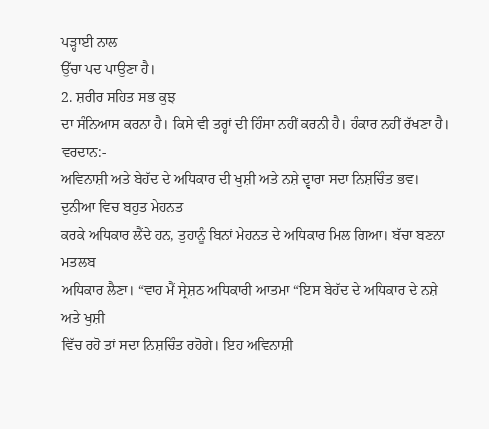ਪੜ੍ਹਾਈ ਨਾਲ
ਉੱਚਾ ਪਦ ਪਾਉਣਾ ਹੈ।
2. ਸ਼ਰੀਰ ਸਹਿਤ ਸਭ ਕੁਝ
ਦਾ ਸੰਨਿਆਸ ਕਰਨਾ ਹੈ। ਕਿਸੇ ਵੀ ਤਰ੍ਹਾਂ ਦੀ ਹਿੰਸਾ ਨਹੀਂ ਕਰਨੀ ਹੈ। ਹੰਕਾਰ ਨਹੀਂ ਰੱਖਣਾ ਹੈ।
ਵਰਦਾਨ:-
ਅਵਿਨਾਸ਼ੀ ਅਤੇ ਬੇਹੱਦ ਦੇ ਅਧਿਕਾਰ ਦੀ ਖੁਸ਼ੀ ਅਤੇ ਨਸ਼ੇ ਦ੍ਵਾਰਾ ਸਦਾ ਨਿਸ਼ਚਿੰਤ ਭਵ।
ਦੁਨੀਆ ਵਿਚ ਬਹੁਤ ਮੇਹਨਤ
ਕਰਕੇ ਅਧਿਕਾਰ ਲੈਂਦੇ ਹਨ, ਤੁਹਾਨੂੰ ਬਿਨਾਂ ਮੇਹਨਤ ਦੇ ਅਧਿਕਾਰ ਮਿਲ ਗਿਆ। ਬੱਚਾ ਬਣਨਾ ਮਤਲਬ
ਅਧਿਕਾਰ ਲੈਣਾ। “ਵਾਹ ਮੈਂ ਸ੍ਰੇਸ਼ਠ ਅਧਿਕਾਰੀ ਆਤਮਾ “ਇਸ ਬੇਹੱਦ ਦੇ ਅਧਿਕਾਰ ਦੇ ਨਸ਼ੇ ਅਤੇ ਖੁਸ਼ੀ
ਵਿੱਚ ਰਹੋ ਤਾਂ ਸਦਾ ਨਿਸ਼ਚਿੰਤ ਰਹੋਗੇ। ਇਹ ਅਵਿਨਾਸ਼ੀ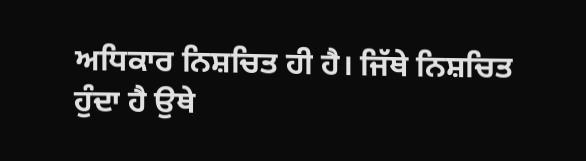ਅਧਿਕਾਰ ਨਿਸ਼ਚਿਤ ਹੀ ਹੈ। ਜਿੱਥੇ ਨਿਸ਼ਚਿਤ
ਹੁੰਦਾ ਹੈ ਉਥੇ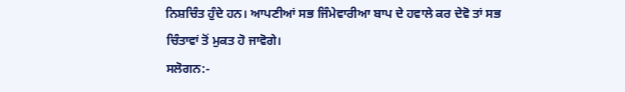ਨਿਸ਼ਚਿੰਤ ਹੁੰਦੇ ਹਨ। ਆਪਣੀਆਂ ਸਭ ਜਿੰਮੇਵਾਰੀਆ ਬਾਪ ਦੇ ਹਵਾਲੇ ਕਰ ਦੇਵੋ ਤਾਂ ਸਭ
ਚਿੰਤਾਵਾਂ ਤੋਂ ਮੁਕਤ ਹੋ ਜਾਵੋਗੇ।
ਸਲੋਗਨ:-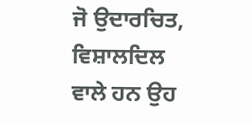ਜੋ ਉਦਾਰਚਿਤ,
ਵਿਸ਼ਾਲਦਿਲ ਵਾਲੇ ਹਨ ਉਹ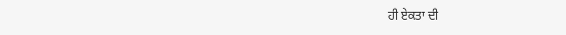ਹੀ ਏਕਤਾ ਦੀ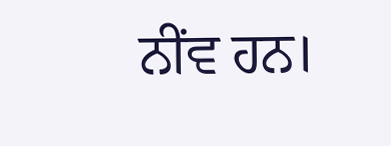ਨੀਂਵ ਹਨ।